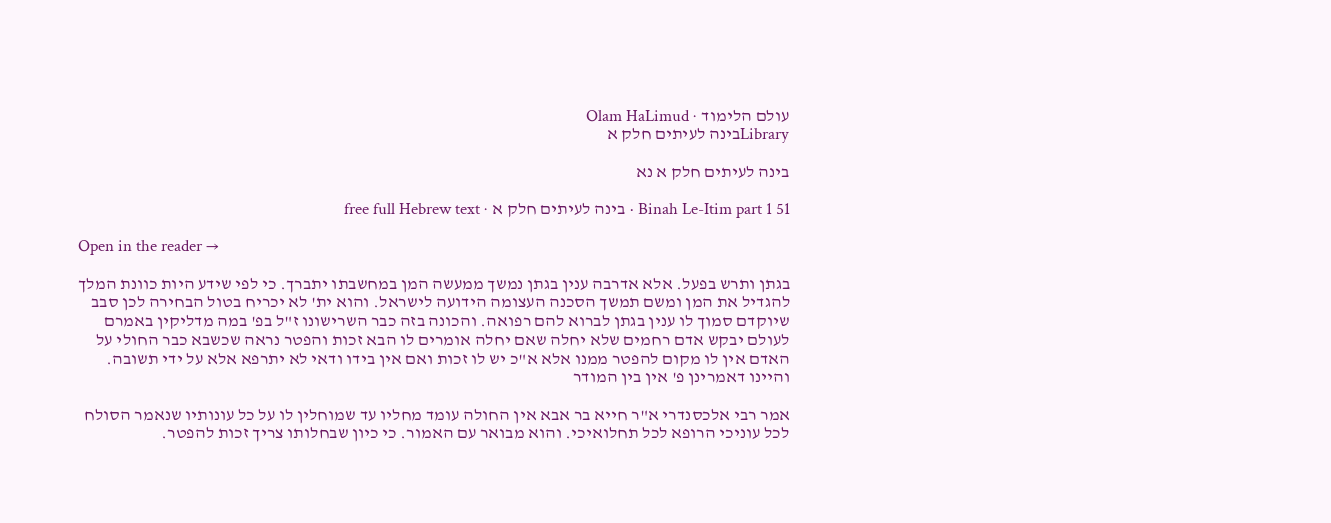עולם הלימוד · Olam HaLimud
Libraryבינה לעיתים חלק א

בינה לעיתים חלק א נא

Binah Le-Itim part 1 51 · בינה לעיתים חלק א · free full Hebrew text

Open in the reader →

בגתן ותרש בפעל. אלא אדרבה ענין בגתן נמשך ממעשה המן במחשבתו יתברך. כי לפי שידע היות כוונת המלך להגדיל את המן ומשם תמשך הסכנה העצומה הידועה לישראל. והוא ית' לא יכריח בטול הבחירה לכן סבב שיוקדם סמוך לו ענין בגתן לברוא להם רפואה. והכונה בזה כבר השרישונו ז"ל בפ' במה מדליקין באמרם לעולם יבקש אדם רחמים שלא יחלה שאם יחלה אומרים לו הבא זכות והפטר נראה שכשבא כבר החולי על האדם אין לו מקום להפטר ממנו אלא א"כ יש לו זכות ואם אין בידו ודאי לא יתרפא אלא על ידי תשובה. והיינו דאמרינן פ' אין בין המודר

אמר רבי אלכסנדרי א"ר חייא בר אבא אין החולה עומד מחליו עד שמוחלין לו על כל עונותיו שנאמר הסולח לכל עוניכי הרופא לכל תחלואיכי. והוא מבואר עם האמור. כי כיון שבחלותו צריך זכות להפטר.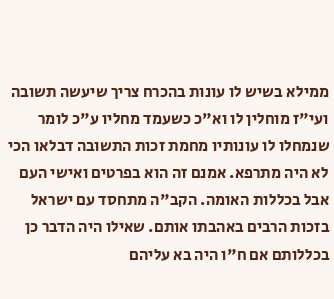ממילא בשיש לו עונות בהכרח צריך שיעשה תשובה ועי"ז מוחלין לו וא"כ כשעמד מחליו ע"כ לומר שנמחלו לו עונותיו מחמת זכות התשובה דבלאו הכי לא היה מתרפא. אמנם זה הוא בפרטים ואישי העם אבל בכללות האומה. הקב"ה מתחסד עם ישראל בזכות הרבים באהבתו אותם. שאילו היה הדבר כן בכללותם אם ח"ו היה בא עליהם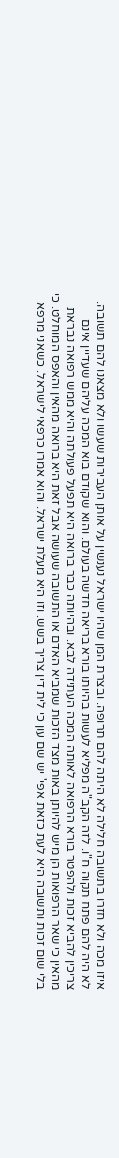איזו מכה ולא חזרו בתשובה חלילה לא היתה להם תרופה. ובצרת המן שהיו ישראל נענשין על אותן העבירות שעשו ולא מצאנו להם תשובה. לא היה להם פתח תקוה ח"ו. לזה הקב"ה מפליא לעשות בהיותו בורא בריאה חדשה בעולם. והוא שקודם בוא המכה עליהם שעדיין אינם צריכין להביא זכות ולהפטר בורא הרפואה לאותה המכה העתידה לבא. ובהיותה כבר ברואה היא תפעל פעולתה והיא ממש רפואה נבראת מהאין כי שאר הרפואות הן מיש להיותן באות מצד הזכות שמביא האדם או התשובה שעושה אבל זאת היא ברואה מהאין והאפס המוחלט. כי בלי שום זכות ותשובה היא לעת כזאת אפי' יש שם עון כי לית דין צריך בשש. וזו היא מעלת ישראל. והוא אמרו כרפאי לישראל. כשאני מרפא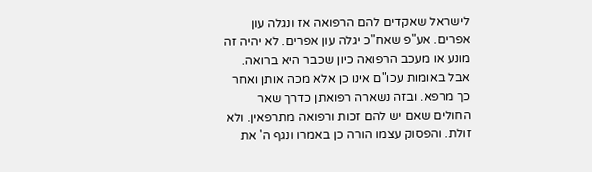לישראל שאקדים להם הרפואה אז ונגלה עון אפרים. אע"פ שאח"כ יגלה עון אפרים. לא יהיה זה מונע או מעכב הרפואה כיון שכבר היא ברואה. אבל באומות עכו"ם אינו כן אלא מכה אותן ואחר כך מרפא. ובזה נשארה רפואתן כדרך שאר החולים שאם יש להם זכות ורפואה מתרפאין. ולא זולת. והפסוק עצמו הורה כן באמרו ונגף ה' את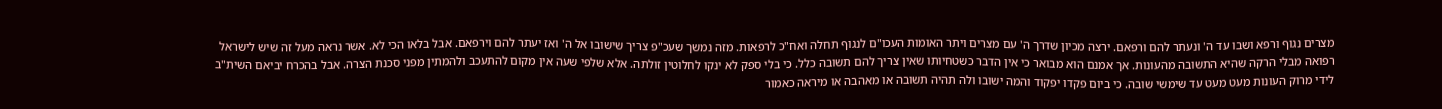מצרים נגוף ורפא ושבו עד ה' ונעתר להם ורפאם. ירצה מכיון שדרך ה' עם מצרים ויתר האומות העכו"ם לנגוף תחלה ואח"כ לרפאות. מזה נמשך שעכ"פ צריך שישובו אל ה' ואז יעתר להם וירפאם. אבל בלאו הכי לא. אשר נראה מעל זה שיש לישראל רפואה מבלי הרקה שהיא התשובה מהעונות. אך אמנם הוא מבואר כי אין הדבר כשטחיותו שאין צריך להם תשובה כלל. כי בלי ספק לא ינקו לחלוטין זולתה. אלא שלפי שעה אין מקום להתעכב ולהמתין מפני סכנת הצרה. אבל בהכרח יביאם השית"ב לידי מרוק העונות מעט מעט עד שימשי שובה. כי ביום פקדו יפקוד והמה ישובו ולה תהיה תשובה או מאהבה או מיראה כאמור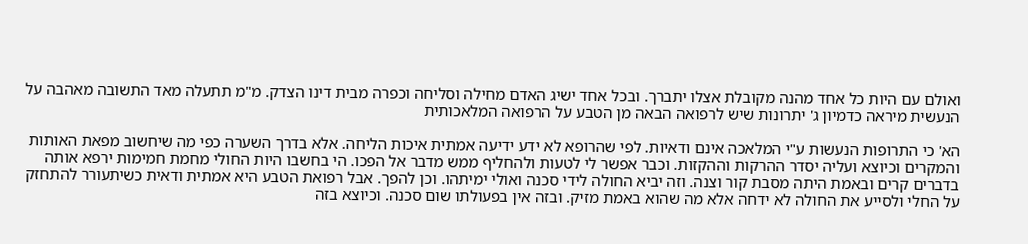ואולם עם היות כל אחד מהנה מקובלת אצלו יתברך. ובכל אחד ישיג האדם מחילה וסליחה וכפרה מבית דינו הצדק. מ"מ תתעלה מאד התשובה מאהבה על הנעשית מיראה כדמיון ג' יתרונות שיש לרפואה הבאה מן הטבע על הרפואה המלאכותית

הא' כי התרופות הנעשות ע"י המלאכה אינם ודאיות. לפי שהרופא לא ידע ידיעה אמתית איכות הליחה. אלא בדרך השערה כפי מה שיחשוב מפאת האותות והמקרים וכיוצא ועליה יסדר ההרקות וההקזות. וכבר אפשר לי לטעות ולהחליף ממש מדבר אל הפכו. הי בחשבו היות החולי מחמת חמימות ירפא אותה בדברים קרים ובאמת היתה מסבת קור וצנה. וזה יביא החולה לידי סכנה ואולי ימיתהו. וכן להפך. אבל רפואת הטבע היא אמתית ודאית כשיתעורר להתחזק על החלי ולסייע את החולה לא ידחה אלא מה שהוא באמת מזיק. ובזה אין בפעולתו שום סכנה. וכיוצא בזה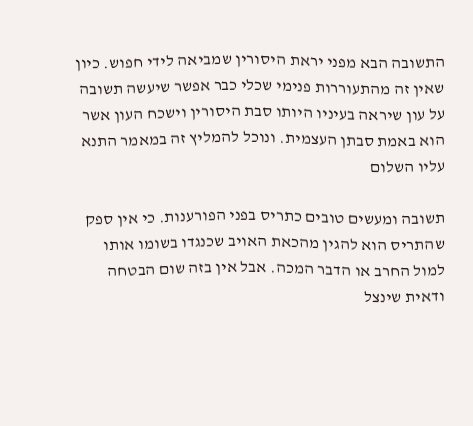התשובה הבא מפני יראת היסורין שמביאה לידי חפוש. כיון שאין זה מהתעוררות פנימי שכלי כבר אפשר שיעשה תשובה על עון שיראה בעיניו היותו סבת היסורין וישכח העון אשר הוא באמת סבתן העצמית. ונוכל להמליץ זה במאמר התנא עליו השלום

תשובה ומעשים טובים כתריס בפני הפורענות. כי אין ספק שהתריס הוא להגין מהכאת האויב שכנגדו בשומו אותו למול החרב או הדבר המכה. אבל אין בזה שום הבטחה ודאית שינצל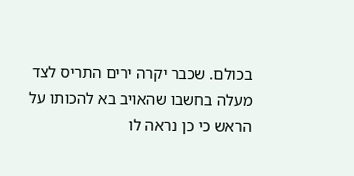בכולם. שכבר יקרה ירים התריס לצד מעלה בחשבו שהאויב בא להכותו על הראש כי כן נראה לו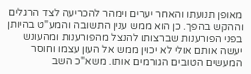מאופן תנועתו והאחר יערים וימהר להכריעה לצד הרגלים וההקש בהפך. כן הוא ממש ענין התשובה והמע"ט בהיותן בפני הפורענות שברצותו להנצל מהפורענות ומהעונש יעשה אותם אולי לא יכוין ממש אל העון עצמו וחוסר המעשים הטובים הגורמים אותו. משא"כ השב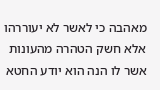מאהבה כי לאשר לא יעוררהו אלא חשק הטהרה מהעונות אשר לו הנה הוא יודע החטא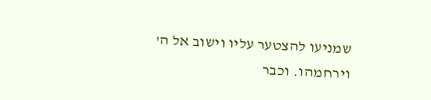שמניעו להצטער עליו וישוב אל ה' וירחמהו. וכבר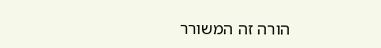הורה זה המשורר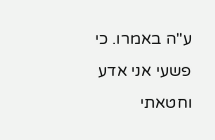ע"ה באמרו. כי פשעי אני אדע וחטאתי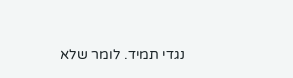נגדי תמיד. לומר שלא